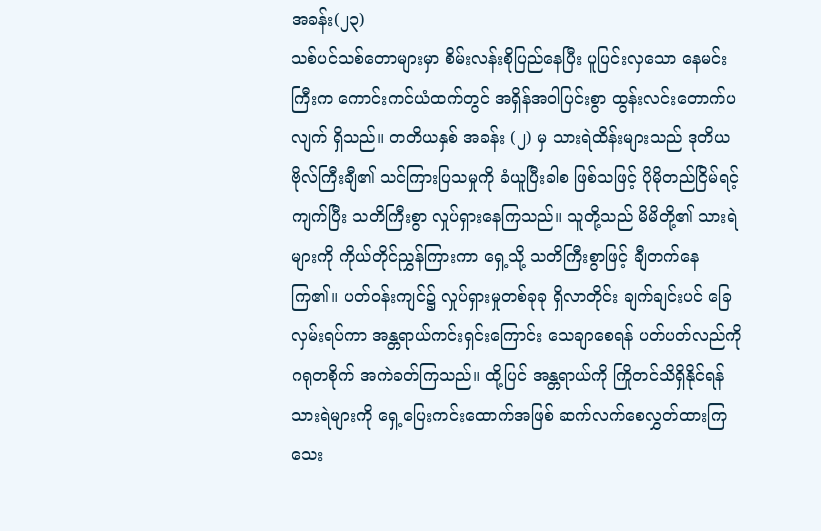အခန်း(၂၃)
သစ်ပင်သစ်တောများမှာ စိမ်းလန်းစိုပြည်နေပြီး ပူပြင်းလှသော နေမင်းကြီးက ကောင်းကင်ယံထက်တွင် အရှိန်အဝါပြင်းစွာ ထွန်းလင်းတောက်ပလျက် ရှိသည်။ တတိယနှစ် အခန်း (၂) မှ သားရဲထိန်းများသည် ဒုတိယဗိုလ်ကြီးချီ၏ သင်ကြားပြသမှုကို ခံယူပြီးခါစ ဖြစ်သဖြင့် ပိုမိုတည်ငြိမ်ရင့်ကျက်ပြီး သတိကြီးစွာ လှုပ်ရှားနေကြသည်။ သူတို့သည် မိမိတို့၏ သားရဲများကို ကိုယ်တိုင်ညွှန်ကြားကာ ရှေ့သို့ သတိကြီးစွာဖြင့် ချီတက်နေကြ၏။ ပတ်ဝန်းကျင်၌ လှုပ်ရှားမှုတစ်ခုခု ရှိလာတိုင်း ချက်ချင်းပင် ခြေလှမ်းရပ်ကာ အန္တရာယ်ကင်းရှင်းကြောင်း သေချာစေရန် ပတ်ပတ်လည်ကို ဂရုတစိုက် အကဲခတ်ကြသည်။ ထို့ပြင် အန္တရာယ်ကို ကြိုတင်သိရှိနိုင်ရန် သားရဲများကို ရှေ့ပြေးကင်းထောက်အဖြစ် ဆက်လက်စေလွှတ်ထားကြသေး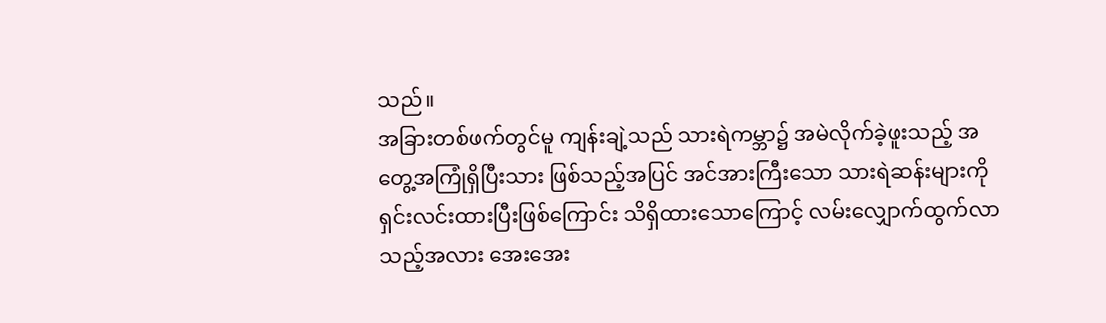သည်။
အခြားတစ်ဖက်တွင်မူ ကျန်းချဲ့သည် သားရဲကမ္ဘာ၌ အမဲလိုက်ခဲ့ဖူးသည့် အတွေ့အကြုံရှိပြီးသား ဖြစ်သည့်အပြင် အင်အားကြီးသော သားရဲဆန်းများကို ရှင်းလင်းထားပြီးဖြစ်ကြောင်း သိရှိထားသောကြောင့် လမ်းလျှောက်ထွက်လာသည့်အလား အေးအေး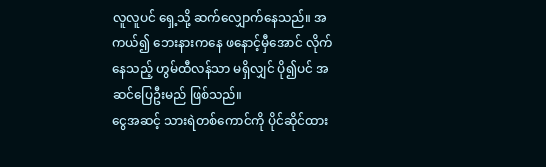လူလူပင် ရှေ့သို့ ဆက်လျှောက်နေသည်။ အကယ်၍ ဘေးနားကနေ ဖနောင့်မှီအောင် လိုက်နေသည့် ဟွမ်ထီလန်သာ မရှိလျှင် ပို၍ပင် အဆင်ပြေဦးမည် ဖြစ်သည်။
ငွေအဆင့် သားရဲတစ်ကောင်ကို ပိုင်ဆိုင်ထား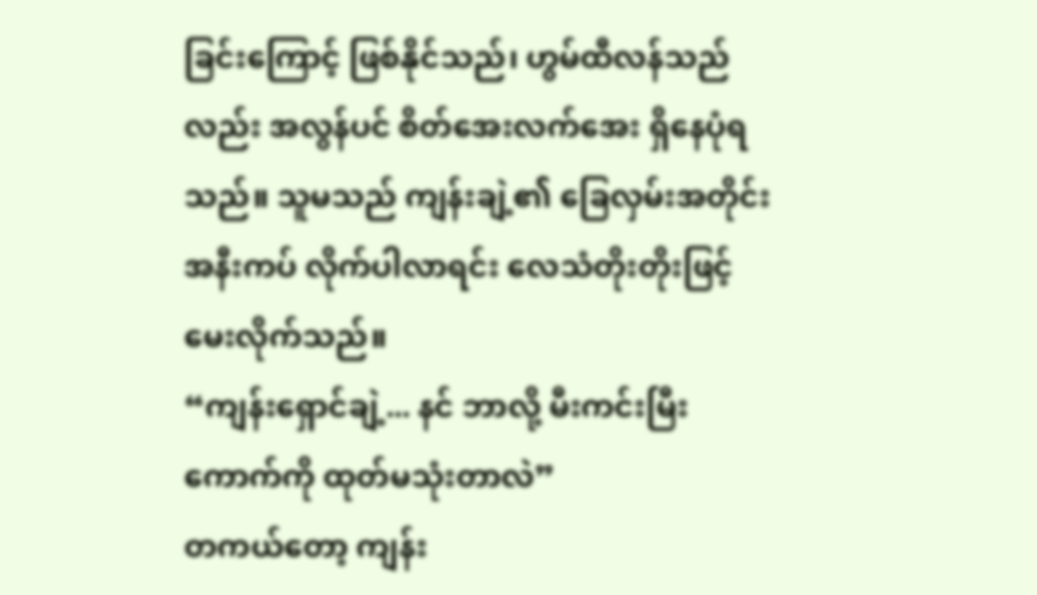ခြင်းကြောင့် ဖြစ်နိုင်သည်၊ ဟွမ်ထီလန်သည်လည်း အလွန်ပင် စိတ်အေးလက်အေး ရှိနေပုံရသည်။ သူမသည် ကျန်းချဲ့၏ ခြေလှမ်းအတိုင်း အနီးကပ် လိုက်ပါလာရင်း လေသံတိုးတိုးဖြင့် မေးလိုက်သည်။
“ကျန်းရှောင်ချဲ့... နင် ဘာလို့ မီးကင်းမြီးကောက်ကို ထုတ်မသုံးတာလဲ”
တကယ်တော့ ကျန်း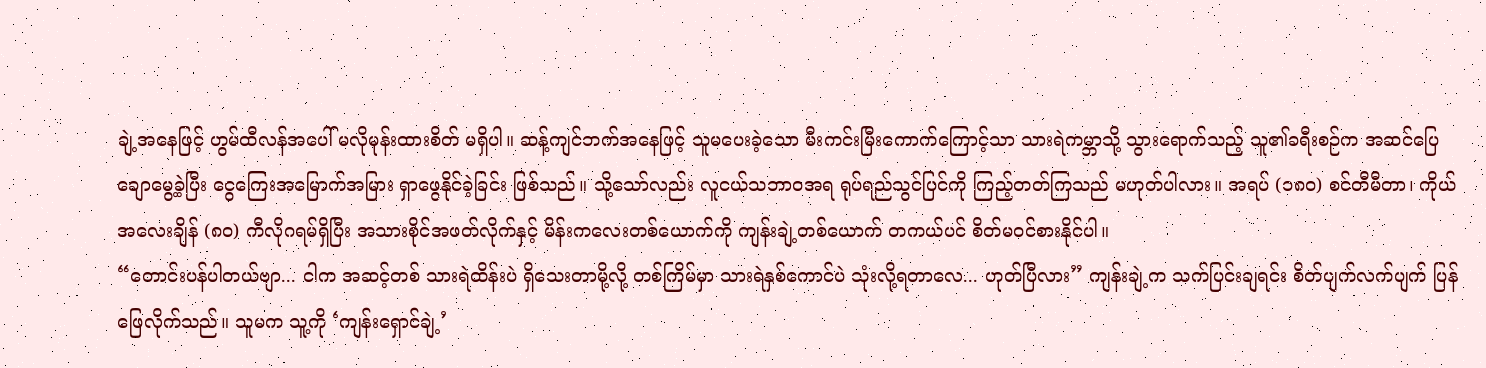ချဲ့အနေဖြင့် ဟွမ်ထီလန်အပေါ် မလိုမုန်းထားစိတ် မရှိပါ။ ဆန့်ကျင်ဘက်အနေဖြင့် သူမပေးခဲ့သော မီးကင်းမြီးကောက်ကြောင့်သာ သားရဲကမ္ဘာသို့ သွားရောက်သည့် သူ၏ခရီးစဉ်က အဆင်ပြေချောမွေ့ခဲ့ပြီး ငွေကြေးအမြောက်အမြား ရှာဖွေနိုင်ခဲ့ခြင်း ဖြစ်သည်။ သို့သော်လည်း လူငယ်သဘာဝအရ ရုပ်ရည်သွင်ပြင်ကို ကြည့်တတ်ကြသည် မဟုတ်ပါလား။ အရပ် (၁၈၀) စင်တီမီတာ၊ ကိုယ်အလေးချိန် (၈၀) ကီလိုဂရမ်ရှိပြီး အသားစိုင်အဖတ်လိုက်နှင့် မိန်းကလေးတစ်ယောက်ကို ကျန်းချဲ့တစ်ယောက် တကယ်ပင် စိတ်မဝင်စားနိုင်ပါ။
“တောင်းပန်ပါတယ်ဗျာ... ငါက အဆင့်တစ် သားရဲထိန်းပဲ ရှိသေးတာမို့လို့ တစ်ကြိမ်မှာ သားရဲနှစ်ကောင်ပဲ သုံးလို့ရတာလေ... ဟုတ်ပြီလား” ကျန်းချဲ့က သက်ပြင်းချရင်း စိတ်ပျက်လက်ပျက် ပြန်ဖြေလိုက်သည်။ သူမက သူ့ကို ‘ကျန်းရှောင်ချဲ့’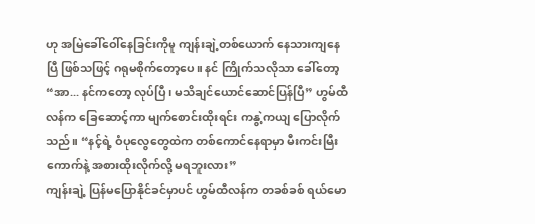ဟု အမြဲခေါ်ဝေါ်နေခြင်းကိုမူ ကျန်းချဲ့တစ်ယောက် နေသားကျနေပြီ ဖြစ်သဖြင့် ဂရုမစိုက်တော့ပေ။ နင် ကြိုက်သလိုသာ ခေါ်တော့
“အာ... နင်ကတော့ လုပ်ပြီ၊ မသိချင်ယောင်ဆောင်ပြန်ပြီ” ဟွမ်ထီလန်က ခြေဆောင့်ကာ မျက်စောင်းထိုးရင်း ကနွဲ့ကယျ ပြောလိုက်သည်။ “နင့်ရဲ့ ဝံပုလွေတွေထဲက တစ်ကောင်နေရာမှာ မီးကင်းမြီးကောက်နဲ့ အစားထိုးလိုက်လို့ မရဘူးလား”
ကျန်းချဲ့ ပြန်မပြောနိုင်ခင်မှာပင် ဟွမ်ထီလန်က တခစ်ခစ် ရယ်မော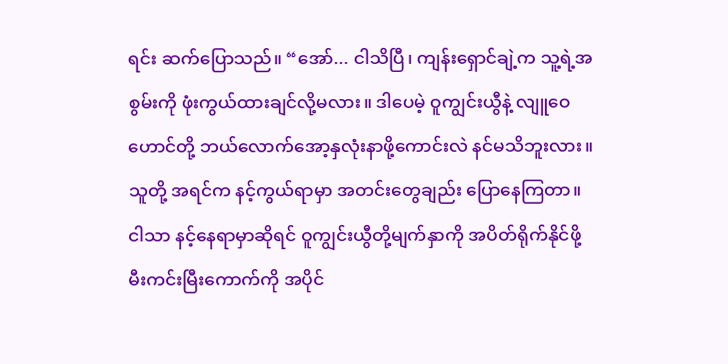ရင်း ဆက်ပြောသည်။ “အော်... ငါသိပြီ၊ ကျန်းရှောင်ချဲ့က သူ့ရဲ့အစွမ်းကို ဖုံးကွယ်ထားချင်လို့မလား။ ဒါပေမဲ့ ဝူကျွင်းယွီနဲ့ လျူဝေဟောင်တို့ ဘယ်လောက်အော့နှလုံးနာဖို့ကောင်းလဲ နင်မသိဘူးလား။ သူတို့ အရင်က နင့်ကွယ်ရာမှာ အတင်းတွေချည်း ပြောနေကြတာ။ ငါသာ နင့်နေရာမှာဆိုရင် ဝူကျွင်းယွီတို့မျက်နှာကို အပိတ်ရိုက်နိုင်ဖို့ မီးကင်းမြီးကောက်ကို အပိုင်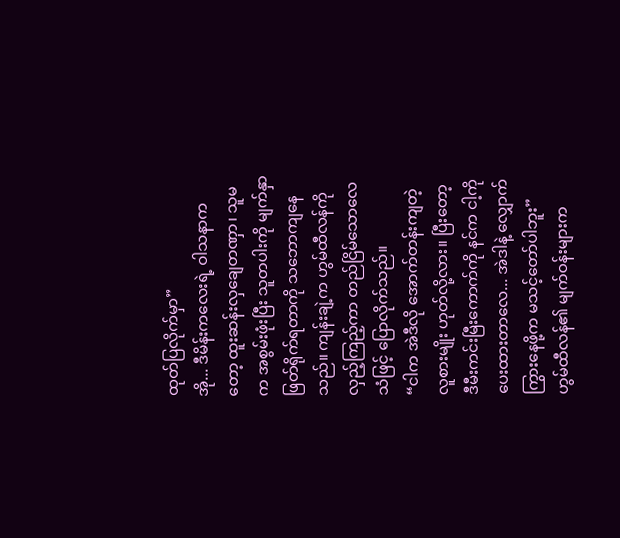ထုတ်ပြလိုက်မှာ”
အို... ဒီမိန်းကလေးရဲ့ ဝါသနာကတော့ ထူးဆန်းလှချေတဏှာ၊ သူမက အစွမ်းဖုံးပြီး သူတပါးကို မျက်နှာဖြတ်ရိုက်ရတာကို သဘောကျနေသည်။ ကျန်းချဲ့က ဟွမ်ထီလန်ကို လှည့်ကြည့်ကာ တည်ငြိမ်သောလေသံဖြင့် ပြောလိုက်သည်။
“ငါက အဲဒီလို အောက်တန်းကျတဲ့လူစားမျိုး ဟုတ်လို့လား။ ပြီးတော့ ဒီမီးကင်းမြီးကောက်ကို နင်က ငါ့ကို ပေးထားတာလေ... အဲဒါနဲ့ လျှောက်ကြွားနေဖို့က မသင့်တော်ပါဘူး”
ဟွမ်ထီလန်၏ မျက်ဝန်းများက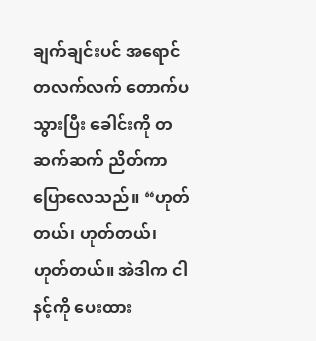ချက်ချင်းပင် အရောင်တလက်လက် တောက်ပသွားပြီး ခေါင်းကို တဆက်ဆက် ညိတ်ကာ ပြောလေသည်။ “ဟုတ်တယ်၊ ဟုတ်တယ်၊ ဟုတ်တယ်။ အဲဒါက ငါနင့်ကို ပေးထား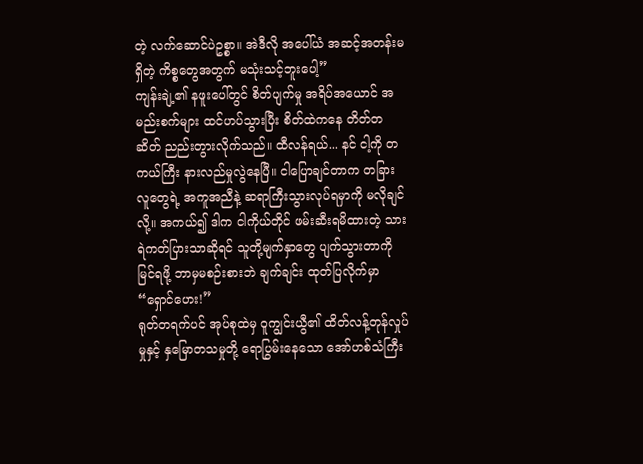တဲ့ လက်ဆောင်ပဲဥစ္စာ။ အဲဒီလို အပေါ်ယံ အဆင့်အတန်းမရှိတဲ့ ကိစ္စတွေအတွက် မသုံးသင့်ဘူးပေါ့”
ကျန်းချဲ့၏ နဖူးပေါ်တွင် စိတ်ပျက်မှု အရိပ်အယောင် အမည်းစက်များ ထင်ဟပ်သွားပြီး စိတ်ထဲကနေ တိတ်တဆိတ် ညည်းတွားလိုက်သည်။ ထီလန်ရယ်... နင် ငါ့ကို တကယ်ကြီး နားလည်မှုလွဲနေပြီ။ ငါပြောချင်တာက တခြားလူတွေရဲ့ အကူအညီနဲ့ ဆရာကြီးသွားလုပ်ရမှာကို မလိုချင်လို့။ အကယ်၍ ဒါက ငါကိုယ်တိုင် ဖမ်းဆီးရမိထားတဲ့ သားရဲကတ်ပြားသာဆိုရင် သူတို့မျက်နှာတွေ ပျက်သွားတာကို မြင်ရဖို့ ဘာမှမစဉ်းစားဘဲ ချက်ချင်း ထုတ်ပြလိုက်မှာ
“ရှောင်ဟေး!”
ရုတ်တရက်ပင် အုပ်စုထဲမှ ဝူကျွင်းယွီ၏ ထိတ်လန့်တုန်လှုပ်မှုနှင့် နှမြောတသမှုတို့ ရောပြွမ်းနေသော အော်ဟစ်သံကြီး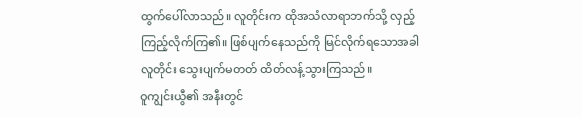ထွက်ပေါ်လာသည်။ လူတိုင်းက ထိုအသံလာရာဘက်သို့ လှည့်ကြည့်လိုက်ကြ၏။ ဖြစ်ပျက်နေသည်ကို မြင်လိုက်ရသောအခါ လူတိုင်း သွေးပျက်မတတ် ထိတ်လန့်သွားကြသည်။
ဝူကျွင်းယွီ၏ အနီးတွင်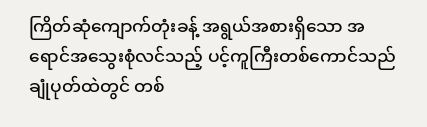ကြိတ်ဆုံကျောက်တုံးခန့် အရွယ်အစားရှိသော အရောင်အသွေးစုံလင်သည့် ပင့်ကူကြီးတစ်ကောင်သည် ချုံပုတ်ထဲတွင် တစ်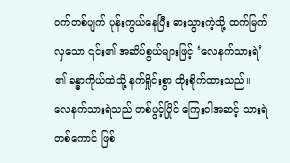ဝက်တစ်ပျက် ပုန်းကွယ်နေပြီး ဓားသွားကဲ့သို့ ထက်မြက်လှသော ၎င်း၏ အဆိပ်စွယ်များဖြင့် ‘လေနက်သားရဲ’ ၏ ခန္ဓာကိုယ်ထဲသို့ နက်ရှိုင်းစွာ ထိုးစိုက်ထားသည်။ လေနက်သားရဲသည် တစ်ပွင့်ပြိုင် ကြေးဝါအဆင့် သားရဲတစ်ကောင် ဖြစ်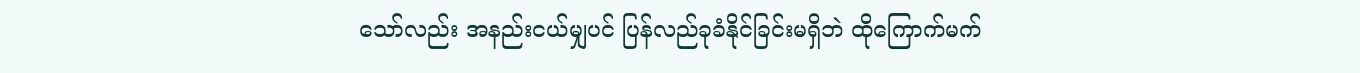သော်လည်း အနည်းငယ်မျှပင် ပြန်လည်ခုခံနိုင်ခြင်းမရှိဘဲ ထိုကြောက်မက်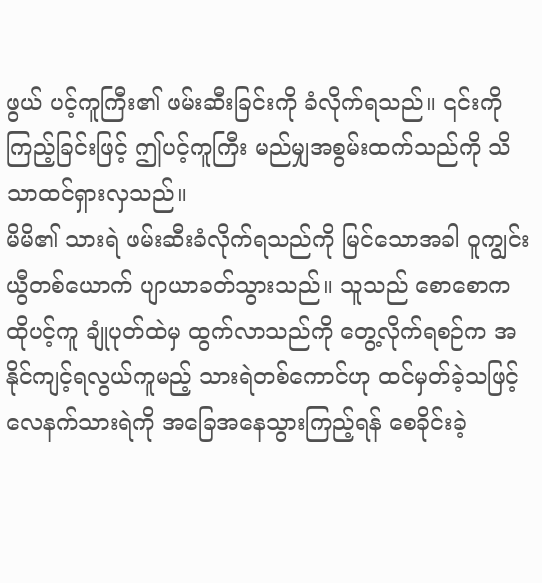ဖွယ် ပင့်ကူကြီး၏ ဖမ်းဆီးခြင်းကို ခံလိုက်ရသည်။ ၎င်းကို ကြည့်ခြင်းဖြင့် ဤပင့်ကူကြီး မည်မျှအစွမ်းထက်သည်ကို သိသာထင်ရှားလှသည်။
မိမိ၏ သားရဲ ဖမ်းဆီးခံလိုက်ရသည်ကို မြင်သောအခါ ဝူကျွင်းယွီတစ်ယောက် ပျာယာခတ်သွားသည်။ သူသည် စောစောက ထိုပင့်ကူ ချုံပုတ်ထဲမှ ထွက်လာသည်ကို တွေ့လိုက်ရစဉ်က အနိုင်ကျင့်ရလွယ်ကူမည့် သားရဲတစ်ကောင်ဟု ထင်မှတ်ခဲ့သဖြင့် လေနက်သားရဲကို အခြေအနေသွားကြည့်ရန် စေခိုင်းခဲ့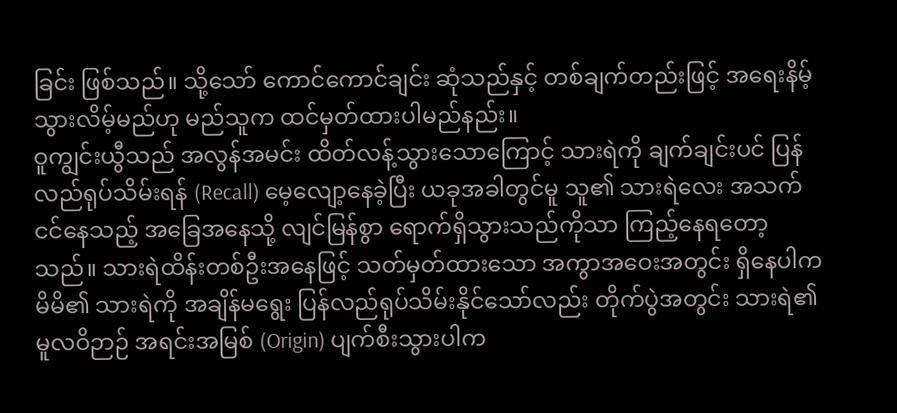ခြင်း ဖြစ်သည်။ သို့သော် ကောင်ကောင်ချင်း ဆုံသည်နှင့် တစ်ချက်တည်းဖြင့် အရေးနိမ့်သွားလိမ့်မည်ဟု မည်သူက ထင်မှတ်ထားပါမည်နည်း။
ဝူကျွင်းယွီသည် အလွန်အမင်း ထိတ်လန့်သွားသောကြောင့် သားရဲကို ချက်ချင်းပင် ပြန်လည်ရုပ်သိမ်းရန် (Recall) မေ့လျော့နေခဲ့ပြီး ယခုအခါတွင်မူ သူ၏ သားရဲလေး အသက်ငင်နေသည့် အခြေအနေသို့ လျင်မြန်စွာ ရောက်ရှိသွားသည်ကိုသာ ကြည့်နေရတော့သည်။ သားရဲထိန်းတစ်ဦးအနေဖြင့် သတ်မှတ်ထားသော အကွာအဝေးအတွင်း ရှိနေပါက မိမိ၏ သားရဲကို အချိန်မရွေး ပြန်လည်ရုပ်သိမ်းနိုင်သော်လည်း တိုက်ပွဲအတွင်း သားရဲ၏ မူလဝိဉာဉ် အရင်းအမြစ် (Origin) ပျက်စီးသွားပါက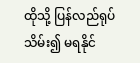ထိုသို့ ပြန်လည်ရုပ်သိမ်း၍ မရနိုင်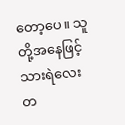တော့ပေ။ သူတို့အနေဖြင့် သားရဲလေး တ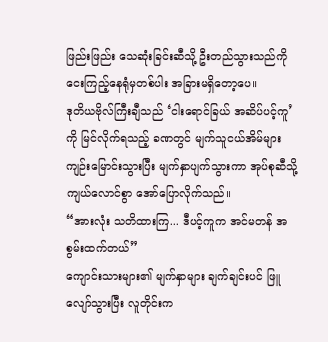ဖြည်းဖြည်း သေဆုံးခြင်းဆီသို့ ဦးတည်သွားသည်ကို ငေးကြည့်နေရုံမှတစ်ပါး အခြားမရှိတော့ပေ။
ဒုတိယဗိုလ်ကြီးချီသည် ‘ငါးရောင်ခြယ် အဆိပ်ပင့်ကူ’ ကို မြင်လိုက်ရသည့် ခဏတွင် မျက်သူငယ်အိမ်များ ကျဉ်းမြောင်းသွားပြီး မျက်နှာပျက်သွားကာ အုပ်စုဆီသို့ ကျယ်လောင်စွာ အော်ပြောလိုက်သည်။
“အားလုံး သတိထားကြ... ဒီပင့်ကူက အင်မတန် အစွမ်းထက်တယ်”
ကျောင်းသားများ၏ မျက်နှာများ ချက်ချင်းပင် ဖြူလျော်သွားပြီး လူတိုင်းက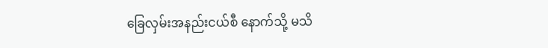ခြေလှမ်းအနည်းငယ်စီ နောက်သို့ မသိ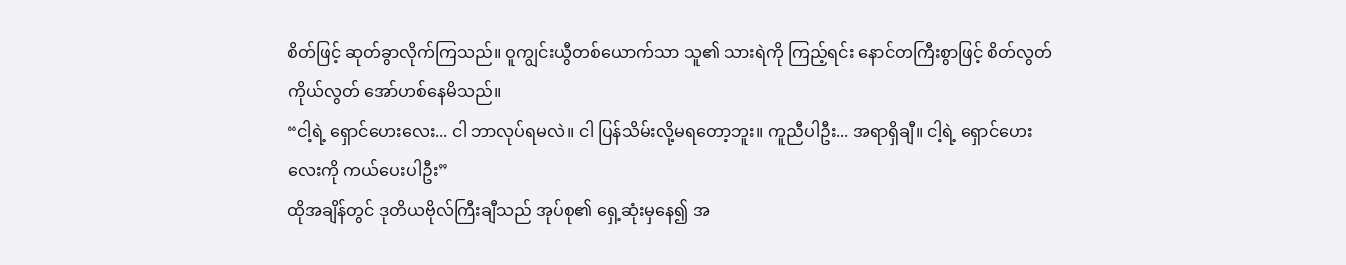စိတ်ဖြင့် ဆုတ်ခွာလိုက်ကြသည်။ ဝူကျွင်းယွီတစ်ယောက်သာ သူ၏ သားရဲကို ကြည့်ရင်း နောင်တကြီးစွာဖြင့် စိတ်လွတ်ကိုယ်လွတ် အော်ဟစ်နေမိသည်။
“ငါ့ရဲ့ ရှောင်ဟေးလေး... ငါ ဘာလုပ်ရမလဲ။ ငါ ပြန်သိမ်းလို့မရတော့ဘူး။ ကူညီပါဦး... အရာရှိချီ။ ငါ့ရဲ့ ရှောင်ဟေးလေးကို ကယ်ပေးပါဦး”
ထိုအချိန်တွင် ဒုတိယဗိုလ်ကြီးချီသည် အုပ်စု၏ ရှေ့ဆုံးမှနေ၍ အ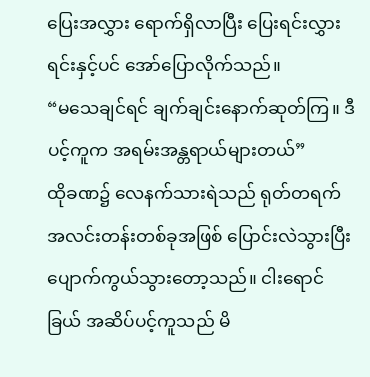ပြေးအလွှား ရောက်ရှိလာပြီး ပြေးရင်းလွှားရင်းနှင့်ပင် အော်ပြောလိုက်သည်။
“မသေချင်ရင် ချက်ချင်းနောက်ဆုတ်ကြ။ ဒီပင့်ကူက အရမ်းအန္တရာယ်များတယ်”
ထိုခဏ၌ လေနက်သားရဲသည် ရုတ်တရက် အလင်းတန်းတစ်ခုအဖြစ် ပြောင်းလဲသွားပြီး ပျောက်ကွယ်သွားတော့သည်။ ငါးရောင်ခြယ် အဆိပ်ပင့်ကူသည် မိ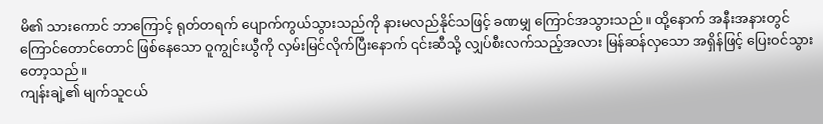မိ၏ သားကောင် ဘာကြောင့် ရုတ်တရက် ပျောက်ကွယ်သွားသည်ကို နားမလည်နိုင်သဖြင့် ခဏမျှ ကြောင်အသွားသည်။ ထို့နောက် အနီးအနားတွင် ကြောင်တောင်တောင် ဖြစ်နေသော ဝူကျွင်းယွီကို လှမ်းမြင်လိုက်ပြီးနောက် ၎င်းဆီသို့ လျှပ်စီးလက်သည့်အလား မြန်ဆန်လှသော အရှိန်ဖြင့် ပြေးဝင်သွားတော့သည်။
ကျန်းချဲ့၏ မျက်သူငယ်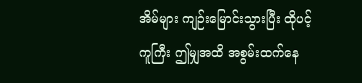အိမ်များ ကျဉ်းမြောင်းသွားပြီး ထိုပင့်ကူကြီး ဤမျှအထိ အစွမ်းထက်နေ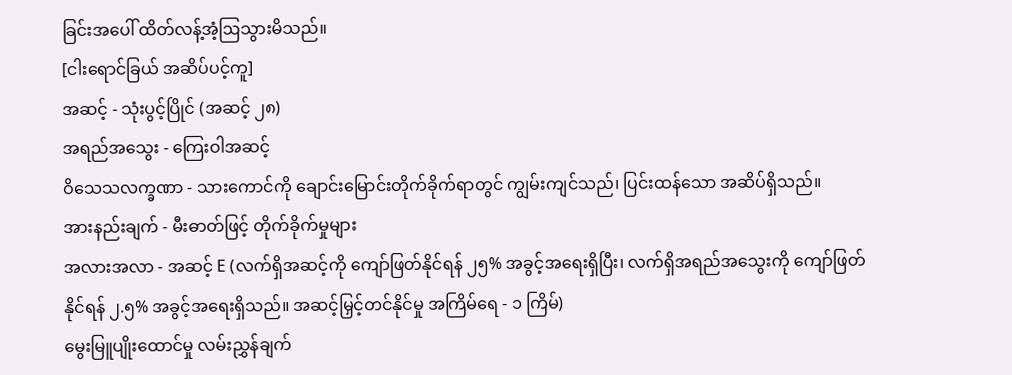ခြင်းအပေါ် ထိတ်လန့်အံ့ဩသွားမိသည်။
[ငါးရောင်ခြယ် အဆိပ်ပင့်ကူ]
အဆင့် - သုံးပွင့်ပြိုင် (အဆင့် ၂၈)
အရည်အသွေး - ကြေးဝါအဆင့်
ဝိသေသလက္ခဏာ - သားကောင်ကို ချောင်းမြောင်းတိုက်ခိုက်ရာတွင် ကျွမ်းကျင်သည်၊ ပြင်းထန်သော အဆိပ်ရှိသည်။
အားနည်းချက် - မီးဓာတ်ဖြင့် တိုက်ခိုက်မှုများ
အလားအလာ - အဆင့် E (လက်ရှိအဆင့်ကို ကျော်ဖြတ်နိုင်ရန် ၂၅% အခွင့်အရေးရှိပြီး၊ လက်ရှိအရည်အသွေးကို ကျော်ဖြတ်နိုင်ရန် ၂.၅% အခွင့်အရေးရှိသည်။ အဆင့်မြှင့်တင်နိုင်မှု အကြိမ်ရေ - ၁ ကြိမ်)
မွေးမြူပျိုးထောင်မှု လမ်းညွှန်ချက်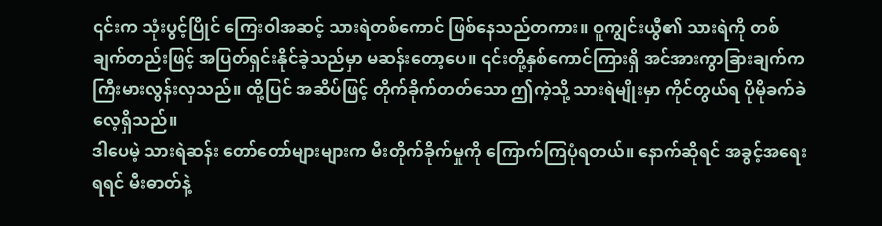၎င်းက သုံးပွင့်ပြိုင် ကြေးဝါအဆင့် သားရဲတစ်ကောင် ဖြစ်နေသည်တကား။ ဝူကျွင်းယွီ၏ သားရဲကို တစ်ချက်တည်းဖြင့် အပြတ်ရှင်းနိုင်ခဲ့သည်မှာ မဆန်းတော့ပေ။ ၎င်းတို့နှစ်ကောင်ကြားရှိ အင်အားကွာခြားချက်က ကြီးမားလွန်းလှသည်။ ထို့ပြင် အဆိပ်ဖြင့် တိုက်ခိုက်တတ်သော ဤကဲ့သို့ သားရဲမျိုးမှာ ကိုင်တွယ်ရ ပိုမိုခက်ခဲလေ့ရှိသည်။
ဒါပေမဲ့ သားရဲဆန်း တော်တော်များများက မီးတိုက်ခိုက်မှုကို ကြောက်ကြပုံရတယ်။ နောက်ဆိုရင် အခွင့်အရေးရရင် မီးဓာတ်နဲ့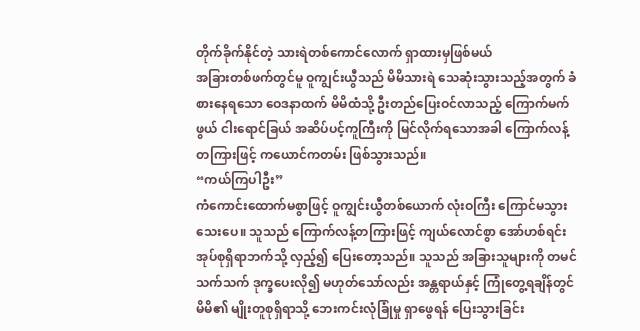တိုက်ခိုက်နိုင်တဲ့ သားရဲတစ်ကောင်လောက် ရှာထားမှဖြစ်မယ်
အခြားတစ်ဖက်တွင်မူ ဝူကျွင်းယွီသည် မိမိသားရဲ သေဆုံးသွားသည့်အတွက် ခံစားနေရသော ဝေဒနာထက် မိမိထံသို့ ဦးတည်ပြေးဝင်လာသည့် ကြောက်မက်ဖွယ် ငါးရောင်ခြယ် အဆိပ်ပင့်ကူကြီးကို မြင်လိုက်ရသောအခါ ကြောက်လန့်တကြားဖြင့် ကယောင်ကတမ်း ဖြစ်သွားသည်။
“ကယ်ကြပါဦး”
ကံကောင်းထောက်မစွာဖြင့် ဝူကျွင်းယွီတစ်ယောက် လုံးဝကြီး ကြောင်မသွားသေးပေ။ သူသည် ကြောက်လန့်တကြားဖြင့် ကျယ်လောင်စွာ အော်ဟစ်ရင်း အုပ်စုရှိရာဘက်သို့ လှည့်၍ ပြေးတော့သည်။ သူသည် အခြားသူများကို တမင်သက်သက် ဒုက္ခပေးလို၍ မဟုတ်သော်လည်း အန္တရာယ်နှင့် ကြုံတွေ့ရချိန်တွင် မိမိ၏ မျိုးတူစုရှိရာသို့ ဘေးကင်းလုံခြုံမှု ရှာဖွေရန် ပြေးသွားခြင်း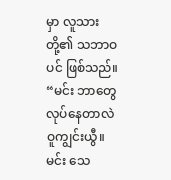မှာ လူသားတို့၏ သဘာဝပင် ဖြစ်သည်။
“မင်း ဘာတွေလုပ်နေတာလဲ ဝူကျွင်းယွီ။ မင်း သေ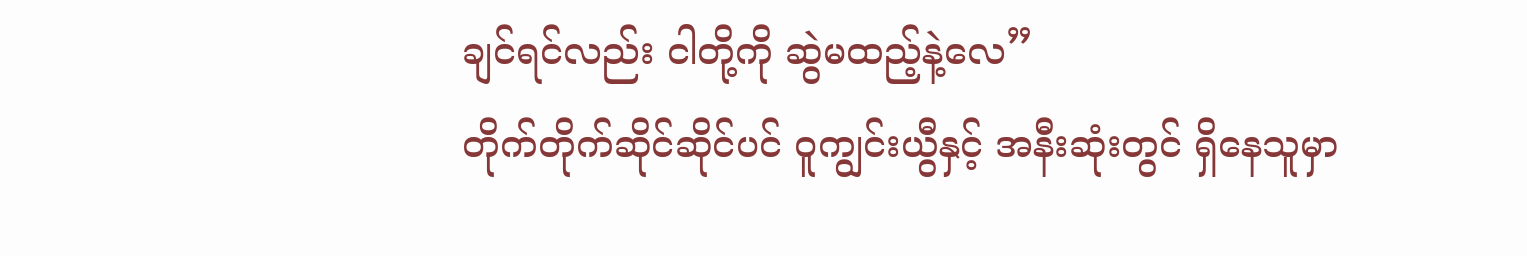ချင်ရင်လည်း ငါတို့ကို ဆွဲမထည့်နဲ့လေ”
တိုက်တိုက်ဆိုင်ဆိုင်ပင် ဝူကျွင်းယွီနှင့် အနီးဆုံးတွင် ရှိနေသူမှာ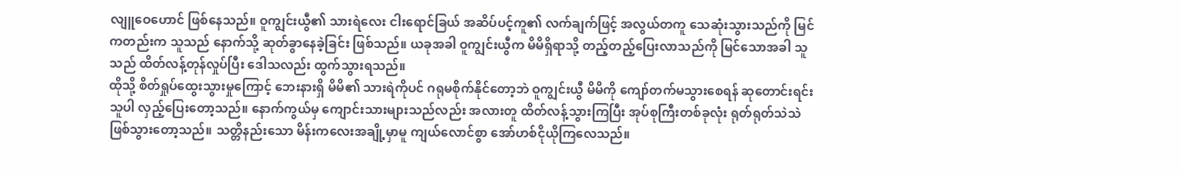လျူဝေဟောင် ဖြစ်နေသည်။ ဝူကျွင်းယွီ၏ သားရဲလေး ငါးရောင်ခြယ် အဆိပ်ပင့်ကူ၏ လက်ချက်ဖြင့် အလွယ်တကူ သေဆုံးသွားသည်ကို မြင်ကတည်းက သူသည် နောက်သို့ ဆုတ်ခွာနေခဲ့ခြင်း ဖြစ်သည်။ ယခုအခါ ဝူကျွင်းယွီက မိမိရှိရာသို့ တည့်တည့်ပြေးလာသည်ကို မြင်သောအခါ သူသည် ထိတ်လန့်တုန်လှုပ်ပြီး ဒေါသလည်း ထွက်သွားရသည်။
ထိုသို့ စိတ်ရှုပ်ထွေးသွားမှုကြောင့် ဘေးနားရှိ မိမိ၏ သားရဲကိုပင် ဂရုမစိုက်နိုင်တော့ဘဲ ဝူကျွင်းယွီ မိမိကို ကျော်တက်မသွားစေရန် ဆုတောင်းရင်း သူပါ လှည့်ပြေးတော့သည်။ နောက်ကွယ်မှ ကျောင်းသားများသည်လည်း အလားတူ ထိတ်လန့်သွားကြပြီး အုပ်စုကြီးတစ်ခုလုံး ရုတ်ရုတ်သဲသဲ ဖြစ်သွားတော့သည်။ သတ္တိနည်းသော မိန်းကလေးအချို့မှာမူ ကျယ်လောင်စွာ အော်ဟစ်ငိုယိုကြလေသည်။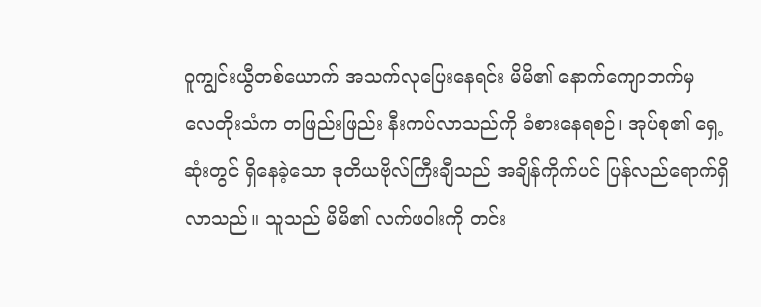ဝူကျွင်းယွီတစ်ယောက် အသက်လုပြေးနေရင်း မိမိ၏ နောက်ကျောဘက်မှ လေတိုးသံက တဖြည်းဖြည်း နီးကပ်လာသည်ကို ခံစားနေရစဉ်၊ အုပ်စု၏ ရှေ့ဆုံးတွင် ရှိနေခဲ့သော ဒုတိယဗိုလ်ကြီးချီသည် အချိန်ကိုက်ပင် ပြန်လည်ရောက်ရှိလာသည်။ သူသည် မိမိ၏ လက်ဖဝါးကို တင်း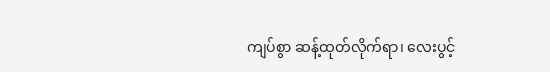ကျပ်စွာ ဆန့်ထုတ်လိုက်ရာ၊ လေးပွင့်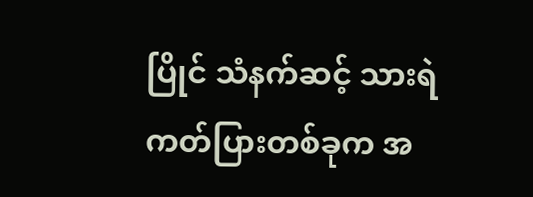ပြိုင် သံနက်ဆင့် သားရဲကတ်ပြားတစ်ခုက အ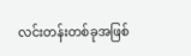လင်းတန်းတစ်ခုအဖြစ်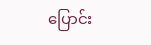ပြောင်း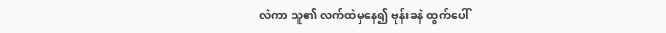လဲကာ သူ၏ လက်ထဲမှနေ၍ ဗုန်းခနဲ ထွက်ပေါ်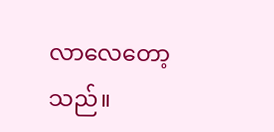လာလေတော့သည်။